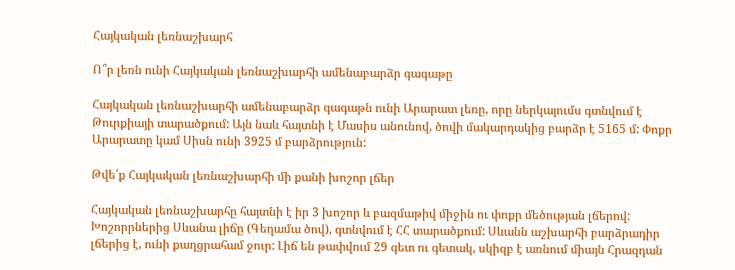Հայկական լեռնաշխարհ

Ո՞ր լեռն ունի Հայկական լեռնաշխարհի ամենաբարձր գագաթը

Հայկական լեռնաշխարհի ամենաբարձր գագաթն ունի Արարատ լեռը, որը ներկայումս գտնվում է Թուրքիայի տարածքում: Այն նաև հայտնի է Մասիս անունով, ծովի մակարդակից բարձր է 5165 մ: Փոքր Արարատը կամ Սիսն ունի 3925 մ բարձրություն:

Թվե՛ք Հայկական լեռնաշխարհի մի քանի խոշոր լճեր

Հայկական լեռնաշխարհը հայտնի է իր 3 խոշոր և բազմաթիվ միջին ու փոքր մեծության լճերով: Խոշորրներից Սևանա լիճը (Գեղամա ծով), գտնվում է ՀՀ տարածքում: Սևանն աշխարհի բարձրադիր լճերից է, ունի քաղցրահամ ջուր: Լիճ են թափվում 29 գետ ու գետակ, սկիզբ է առնում միայն Հրազդան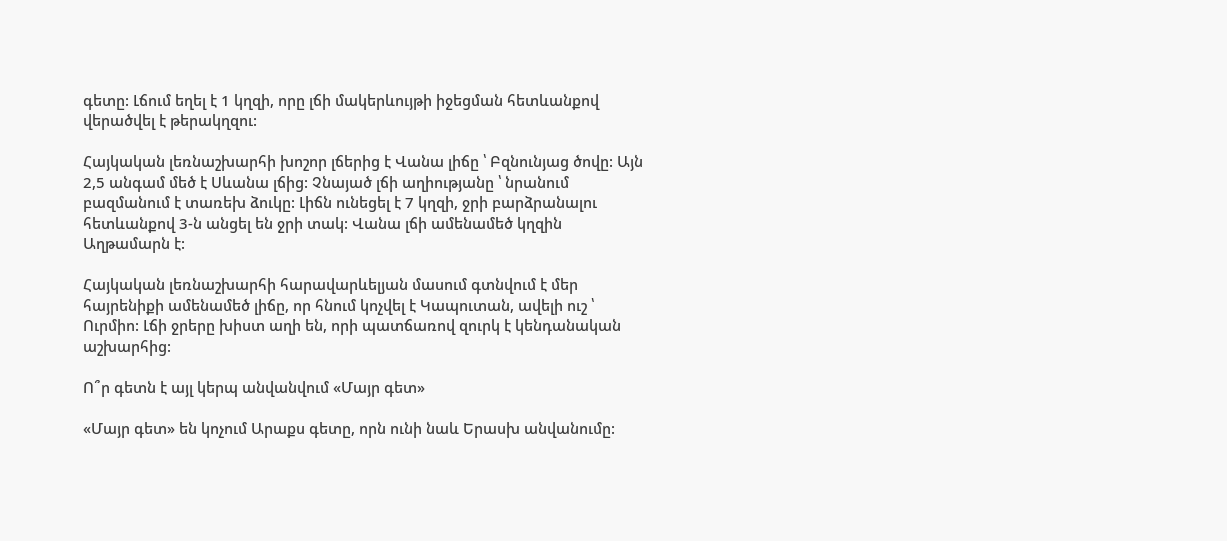գետը: Լճում եղել է 1 կղզի, որը լճի մակերևույթի իջեցման հետևանքով վերածվել է թերակղզու:

Հայկական լեռնաշխարհի խոշոր լճերից է Վանա լիճը ՝ Բզնունյաց ծովը: Այն 2,5 անգամ մեծ է Սևանա լճից: Չնայած լճի աղիությանը ՝ նրանում բազմանում է տառեխ ձուկը: Լիճն ունեցել է 7 կղզի, ջրի բարձրանալու հետևանքով 3-ն անցել են ջրի տակ: Վանա լճի ամենամեծ կղզին Աղթամարն է:

Հայկական լեռնաշխարհի հարավարևելյան մասում գտնվում է մեր հայրենիքի ամենամեծ լիճը, որ հնում կոչվել է Կապուտան, ավելի ուշ ՝ Ուրմիո: Լճի ջրերը խիստ աղի են, որի պատճառով զուրկ է կենդանական աշխարհից:

Ո՞ր գետն է այլ կերպ անվանվում «Մայր գետ»

«Մայր գետ» են կոչում Արաքս գետը, որն ունի նաև Երասխ անվանումը: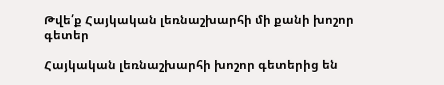Թվե՛ք Հայկական լեռնաշխարհի մի քանի խոշոր գետեր

Հայկական լեռնաշխարհի խոշոր գետերից են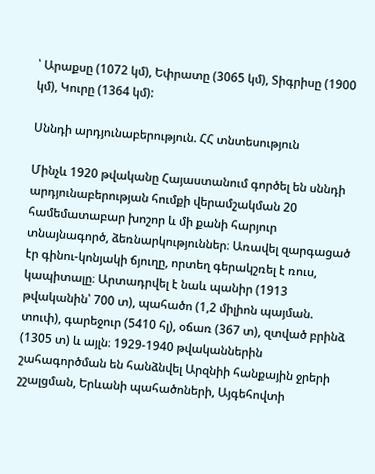՝ Արաքսը (1072 կմ), Եփրատը (3065 կմ), Տիգրիսը (1900 կմ), Կուրը (1364 կմ):

Սննդի արդյունաբերություն. ՀՀ տնտեսություն

Մինչև 1920 թվականը Հայաստանում գործել են սննդի արդյունաբերության հումքի վերամշակման 20 համեմատաբար խոշոր և մի քանի հարյուր տնայնագործ, ձեռնարկություններ։ Առավել զարգացած էր գինու-կոնյակի ճյուղը, որտեղ գերակշռել է ռուս, կապիտալը։ Արտադրվել է նաև պանիր (1913 թվականին՝ 700 տ), պահածո (1,2 միլիոն պայման. տուփ), գարեջուր (5410 հլ), օճառ (367 տ), զտված բրինձ (1305 տ) և այլն։ 1929-1940 թվականներին շահագործման են հանձնվել Արզնիի հանքային ջրերի շշալցման, Երևանի պահածոների, Այգեհովտի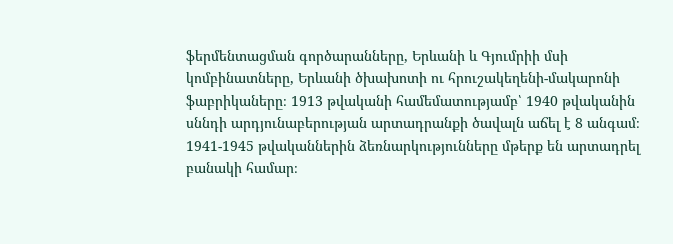ֆերմենտացման գործարանները, Երևանի և Գյումրիի մսի կոմբինատները, Երևանի ծխախոտի ու հրուշակեղենի-մակարոնի ֆաբրիկաները։ 1913 թվականի համեմատությամբ՝ 1940 թվականին սննդի արդյունաբերության արտադրանքի ծավալն աճել է 8 անգամ։ 1941-1945 թվականներին ձեռնարկությունները մթերք են արտադրել բանակի համար։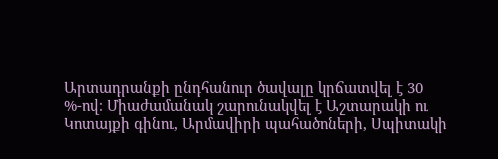Արտադրանքի ընդհանուր ծավալը կրճատվել է 30 %-ով։ Միաժամանակ շարունակվել է Աշտարակի ու Կոտայքի գինու, Արմավիրի պահածոների, Սպիտակի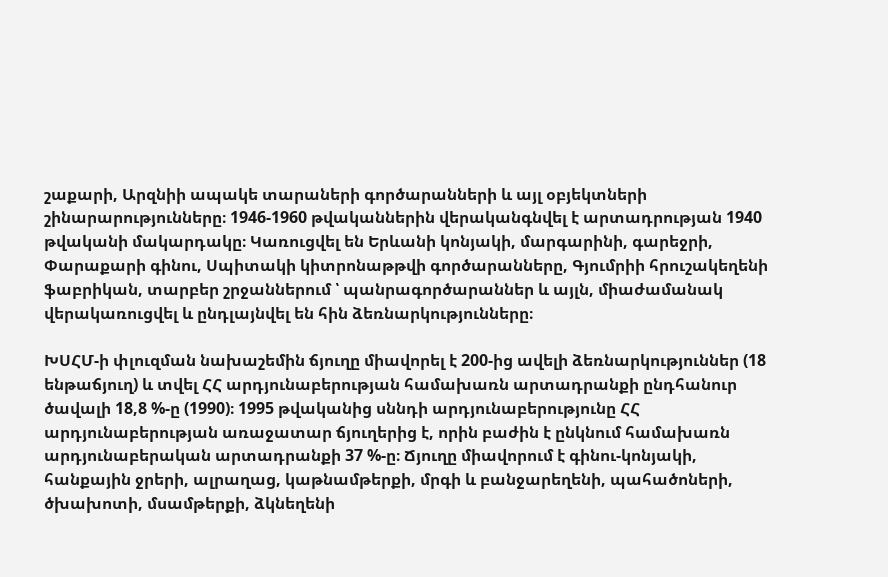շաքարի, Արզնիի ապակե տարաների գործարանների և այլ օբյեկտների շինարարությունները։ 1946-1960 թվականներին վերականգնվել է արտադրության 1940 թվականի մակարդակը։ Կառուցվել են Երևանի կոնյակի, մարգարինի, գարեջրի, Փարաքարի գինու, Սպիտակի կիտրոնաթթվի գործարանները, Գյումրիի հրուշակեղենի ֆաբրիկան, տարբեր շրջաններում ՝ պանրագործարաններ և այլն, միաժամանակ վերակառուցվել և ընդլայնվել են հին ձեռնարկությունները։

ԽՍՀՄ-ի փլուզման նախաշեմին ճյուղը միավորել է 200-ից ավելի ձեռնարկություններ (18 ենթաճյուղ) և տվել ՀՀ արդյունաբերության համախառն արտադրանքի ընդհանուր ծավալի 18,8 %-ը (1990)։ 1995 թվականից սննդի արդյունաբերությունը ՀՀ արդյունաբերության առաջատար ճյուղերից է, որին բաժին է ընկնում համախառն արդյունաբերական արտադրանքի 37 %-ը։ Ճյուղը միավորում է գինու-կոնյակի, հանքային ջրերի, ալրաղաց, կաթնամթերքի, մրգի և բանջարեղենի, պահածոների, ծխախոտի, մսամթերքի, ձկնեղենի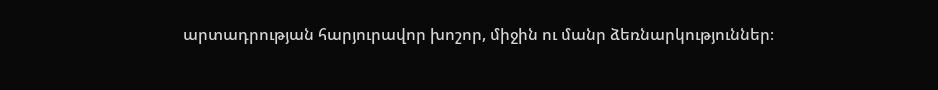արտադրության հարյուրավոր խոշոր, միջին ու մանր ձեռնարկություններ։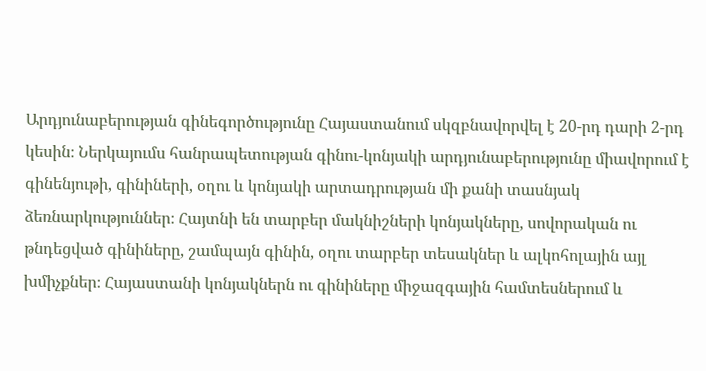Արդյունաբերության գինեգործությունը Հայաստանում սկզբնավորվել է 20-րդ դարի 2-րդ կեսին։ Ներկայումս հանրապետության գինու-կոնյակի արդյունաբերությունը միավորում է գինենյութի, գինիների, օղու և կոնյակի արտադրության մի քանի տասնյակ ձեռնարկություններ։ Հայտնի են տարբեր մակնիշների կոնյակները, սովորական ու թնդեցված գինիները, շամպայն գինին, օղու տարբեր տեսակներ և ալկոհոլային այլ խմիչքներ։ Հայաստանի կոնյակներն ու գինիները միջազգային համտեսներում և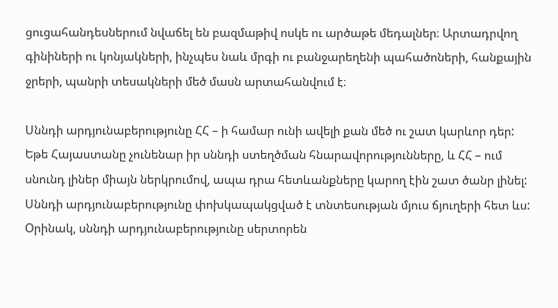ցուցահանդեսներում նվաճել են բազմաթիվ ոսկե ու արծաթե մեդալներ։ Արտադրվող գինիների ու կոնյակների, ինչպես նաև մրգի ու բանջարեղենի պահածոների, հանքային ջրերի, պանրի տեսակների մեծ մասն արտահանվում է։

Սննդի արդյունաբերությունը ՀՀ – ի համար ունի ավելի քան մեծ ու շատ կարևոր դեր: Եթե Հայաստանը չունենար իր սննդի ստեղծման հնարավորությունները, և ՀՀ – ում սնունդ լիներ միայն ներկրումով, ապա դրա հետևանքները կարող էին շատ ծանր լինել: Սննդի արդյունաբերությունը փոխկապակցված է տնտեսության մյուս ճյուղերի հետ ևս: Օրինակ, սննդի արդյունաբերությունը սերտորեն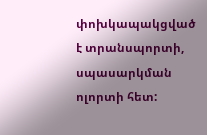փոխկապակցված է տրանսպորտի, սպասարկման ոլորտի հետ: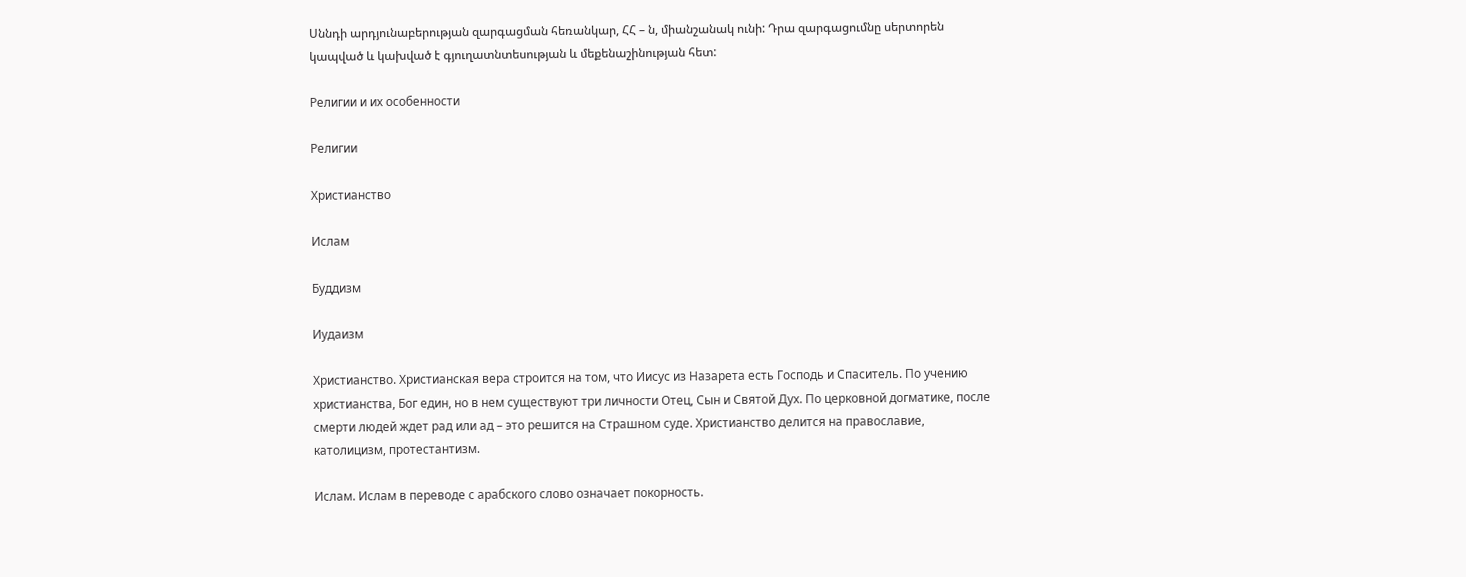Սննդի արդյունաբերության զարգացման հեռանկար, ՀՀ – ն, միանշանակ ունի: Դրա զարգացումնը սերտորեն կապված և կախված է գյուղատնտեսության և մեքենաշինության հետ:

Религии и их особенности

Религии

Христианство

Ислам

Буддизм

Иудаизм

Христианство. Христианская вера строится на том, что Иисус из Назарета есть Господь и Спаситель. По учению христианства, Бог един, но в нем существуют три личности Отец, Сын и Святой Дух. По церковной догматике, после смерти людей ждет рад или ад – это решится на Страшном суде. Христианство делится на православие, католицизм, протестантизм.

Ислам. Ислам в переводе с арабского слово означает покорность.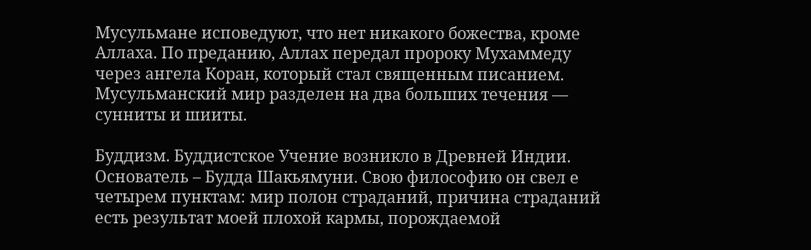Мусульмане исповедуют, что нет никакого божества, кроме Аллаха. По преданию, Аллах передал пророку Мухаммеду через ангела Коран, который стал священным писанием. Мусульманский мир разделен на два больших течения — сунниты и шииты.

Буддизм. Буддистское Учение возникло в Древней Индии. Основатель – Будда Шакьямуни. Свою философию он свел е четырем пунктам: мир полон страданий, причина страданий есть результат моей плохой кармы, порождаемой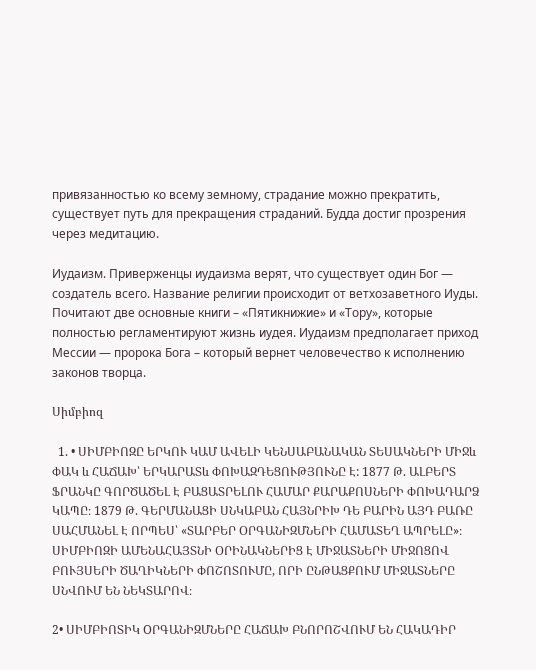привязанностью ко всему земному, страдание можно прекратить, существует путь для прекращения страданий. Будда достиг прозрения через медитацию.

Иудаизм. Приверженцы иудаизма верят, что существует один Бог — создатель всего. Название религии происходит от ветхозаветного Иуды. Почитают две основные книги – «Пятикнижие» и «Тору», которые полностью регламентируют жизнь иудея. Иудаизм предполагает приход Мессии — пророка Бога – который вернет человечество к исполнению законов творца.

Սիմբիոզ

  1. • ՍԻՄԲԻՈԶԸ ԵՐԿՈՒ ԿԱՄ ԱՎԵԼԻ ԿԵՆՍԱԲԱՆԱԿԱՆ ՏԵՍԱԿՆԵՐԻ ՄԻՋև ՓԱԿ և ՀԱՃԱԽ՝ ԵՐԿԱՐԱՏև ՓՈԽԱԶԴԵՑՈՒԹՅՈՒՆԸ Է: 1877 Թ. ԱԼԲԵՐՏ ՖՐԱՆԿԸ ԳՈՐԾԱԾԵԼ Է ԲԱՑԱՏՐԵԼՈՒ ՀԱՄԱՐ ՔԱՐԱՔՈՍՆԵՐԻ ՓՈԽԱԴԱՐՁ ԿԱՊԸ։ 1879 Թ. ԳԵՐՄԱՆԱՑԻ ՍՆԿԱԲԱՆ ՀԱՅՆՐԻԽ ԴԵ ԲԱՐԻՆ ԱՅԴ ԲԱՌԸ ՍԱՀՄԱՆԵԼ Է ՈՐՊԵՍ՝ «ՏԱՐԲԵՐ ՕՐԳԱՆԻԶՄՆԵՐԻ ՀԱՄԱՏԵՂ ԱՊՐԵԼԸ»։ ՍԻՄԲԻՈԶԻ ԱՄԵՆԱՀԱՅՏՆԻ ՕՐԻՆԱԿՆԵՐԻՑ Է ՄԻՋԱՏՆԵՐԻ ՄԻՋՈՑՈՎ ԲՈՒՅՍԵՐԻ ԾԱՂԻԿՆԵՐԻ ՓՈՇՈՏՈՒՄԸ, ՈՐԻ ԸՆԹԱՑՔՈՒՄ ՄԻՋԱՏՆԵՐԸ ՍՆՎՈՒՄ ԵՆ ՆԵԿՏԱՐՈՎ։

2• ՍԻՄԲԻՈՏԻԿ OՐԳԱՆԻԶՄՆԵՐԸ ՀԱՃԱԽ ԲՆՈՐՈՇՎՈՒՄ ԵՆ ՀԱԿԱԴԻՐ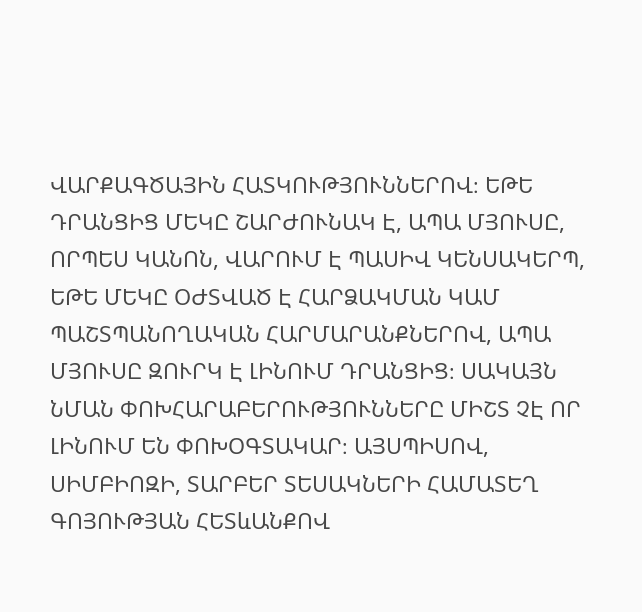ՎԱՐՔԱԳԾԱՅԻՆ ՀԱՏԿՈՒԹՅՈՒՆՆԵՐՈՎ։ ԵԹԵ ԴՐԱՆՑԻՑ ՄԵԿԸ ՇԱՐԺՈՒՆԱԿ Է, ԱՊԱ ՄՅՈՒՍԸ, ՈՐՊԵՍ ԿԱՆՈՆ, ՎԱՐՈՒՄ Է ՊԱՍԻՎ ԿԵՆՍԱԿԵՐՊ, ԵԹԵ ՄԵԿԸ OԺՏՎԱԾ Է ՀԱՐՁԱԿՄԱՆ ԿԱՄ ՊԱՇՏՊԱՆՈՂԱԿԱՆ ՀԱՐՄԱՐԱՆՔՆԵՐՈՎ, ԱՊԱ ՄՅՈՒՍԸ ԶՈՒՐԿ Է ԼԻՆՈՒՄ ԴՐԱՆՑԻՑ։ ՍԱԿԱՅՆ ՆՄԱՆ ՓՈԽՀԱՐԱԲԵՐՈՒԹՅՈՒՆՆԵՐԸ ՄԻՇՏ ՉԷ ՈՐ ԼԻՆՈՒՄ ԵՆ ՓՈԽՕԳՏԱԿԱՐ։ ԱՅՍՊԻՍՈՎ, ՍԻՄԲԻՈԶԻ, ՏԱՐԲԵՐ ՏԵՍԱԿՆԵՐԻ ՀԱՄԱՏԵՂ ԳՈՅՈՒԹՅԱՆ ՀԵՏևԱՆՔՈՎ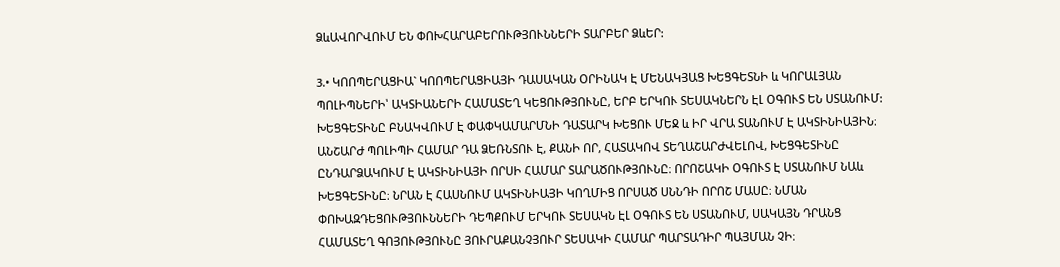ՁևԱՎՈՐՎՈՒՄ ԵՆ ՓՈԽՀԱՐԱԲԵՐՈՒԹՅՈՒՆՆԵՐԻ ՏԱՐԲԵՐ ՁևԵՐ:

3.• ԿՈՈՊԵՐԱՑԻԱ` ԿՈՈՊԵՐԱՑԻԱՅԻ ԴԱՍԱԿԱՆ ՕՐԻՆԱԿ Է ՄԵՆԱԿՅԱՑ ԽԵՑԳԵՏՆԻ և ԿՈՐԱԼՅԱՆ ՊՈԼԻՊՆԵՐԻ՝ ԱԿՏԻԱՆԵՐԻ ՀԱՄԱՏԵՂ ԿԵՑՈՒԹՅՈՒՆԸ, ԵՐԲ ԵՐԿՈՒ ՏԵՍԱԿՆԵՐՆ ԷԼ ՕԳՈՒՏ ԵՆ ՍՏԱՆՈՒՄ: ԽԵՑԳԵՏԻՆԸ ԲՆԱԿՎՈՒՄ Է ՓԱՓԿԱՄԱՐՄՆԻ ԴԱՏԱՐԿ ԽԵՑՈՒ ՄԵՋ և ԻՐ ՎՐԱ ՏԱՆՈՒՄ Է ԱԿՏԻՆԻԱՅԻՆ։ ԱՆՇԱՐԺ ՊՈԼԻՊԻ ՀԱՄԱՐ ԴԱ ՁԵՌՆՏՈՒ Է, ՔԱՆԻ ՈՐ, ՀԱՏԱԿՈՎ ՏԵՂԱՇԱՐԺՎԵԼՈՎ, ԽԵՑԳԵՏԻՆԸ ԸՆԴԱՐՁԱԿՈՒՄ Է ԱԿՏԻՆԻԱՅԻ ՈՐՍԻ ՀԱՄԱՐ ՏԱՐԱԾՈՒԹՅՈՒՆԸ։ ՈՐՈՇԱԿԻ ՕԳՈՒՏ Է ՍՏԱՆՈՒՄ ՆԱև ԽԵՑԳԵՏԻՆԸ։ ՆՐԱՆ Է ՀԱՍՆՈՒՄ ԱԿՏԻՆԻԱՅԻ ԿՈՂՄԻՑ ՈՐՍԱԾ ՍՆՆԴԻ ՈՐՈՇ ՄԱՍԸ։ ՆՄԱՆ ՓՈԽԱԶԴԵՑՈՒԹՅՈՒՆՆԵՐԻ ԴԵՊՔՈՒՄ ԵՐԿՈՒ ՏԵՍԱԿՆ ԷԼ ՕԳՈՒՏ ԵՆ ՍՏԱՆՈՒՄ, ՍԱԿԱՅՆ ԴՐԱՆՑ ՀԱՄԱՏԵՂ ԳՈՅՈՒԹՅՈՒՆԸ ՅՈՒՐԱՔԱՆՉՅՈՒՐ ՏԵՍԱԿԻ ՀԱՄԱՐ ՊԱՐՏԱԴԻՐ ՊԱՅՄԱՆ ՉԻ։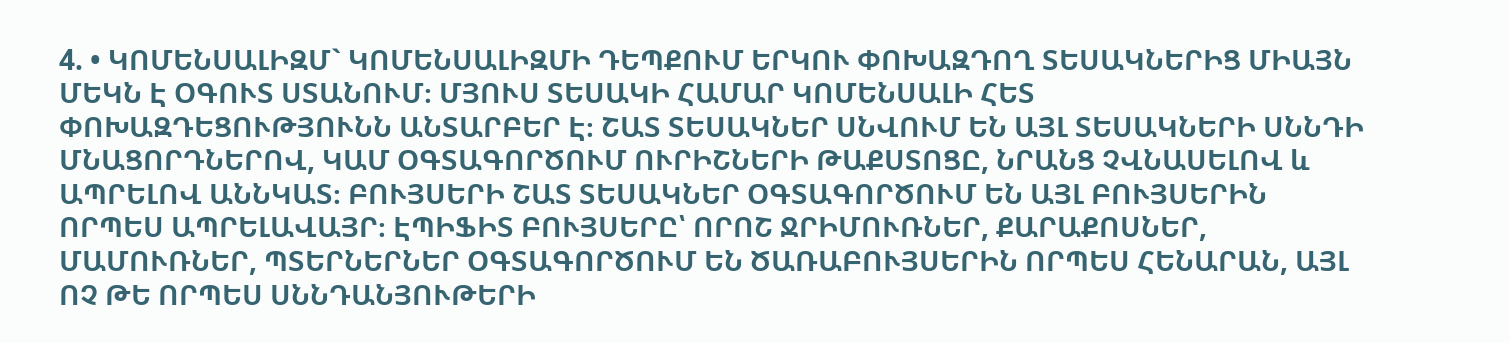4. • ԿՈՄԵՆՍԱԼԻԶՄ` ԿՈՄԵՆՍԱԼԻԶՄԻ ԴԵՊՔՈՒՄ ԵՐԿՈՒ ՓՈԽԱԶԴՈՂ ՏԵՍԱԿՆԵՐԻՑ ՄԻԱՅՆ ՄԵԿՆ Է ՕԳՈՒՏ ՍՏԱՆՈՒՄ։ ՄՅՈՒՍ ՏԵՍԱԿԻ ՀԱՄԱՐ ԿՈՄԵՆՍԱԼԻ ՀԵՏ ՓՈԽԱԶԴԵՑՈՒԹՅՈՒՆՆ ԱՆՏԱՐԲԵՐ Է։ ՇԱՏ ՏԵՍԱԿՆԵՐ ՍՆՎՈՒՄ ԵՆ ԱՅԼ ՏԵՍԱԿՆԵՐԻ ՍՆՆԴԻ ՄՆԱՑՈՐԴՆԵՐՈՎ, ԿԱՄ ՕԳՏԱԳՈՐԾՈՒՄ ՈՒՐԻՇՆԵՐԻ ԹԱՔՍՏՈՑԸ, ՆՐԱՆՑ ՉՎՆԱՍԵԼՈՎ և ԱՊՐԵԼՈՎ ԱՆՆԿԱՏ։ ԲՈՒՅՍԵՐԻ ՇԱՏ ՏԵՍԱԿՆԵՐ ՕԳՏԱԳՈՐԾՈՒՄ ԵՆ ԱՅԼ ԲՈՒՅՍԵՐԻՆ ՈՐՊԵՍ ԱՊՐԵԼԱՎԱՅՐ։ ԷՊԻՖԻՏ ԲՈՒՅՍԵՐԸ՝ ՈՐՈՇ ՋՐԻՄՈՒՌՆԵՐ, ՔԱՐԱՔՈՍՆԵՐ, ՄԱՄՈՒՌՆԵՐ, ՊՏԵՐՆԵՐՆԵՐ ՕԳՏԱԳՈՐԾՈՒՄ ԵՆ ԾԱՌԱԲՈՒՅՍԵՐԻՆ ՈՐՊԵՍ ՀԵՆԱՐԱՆ, ԱՅԼ ՈՉ ԹԵ ՈՐՊԵՍ ՍՆՆԴԱՆՅՈՒԹԵՐԻ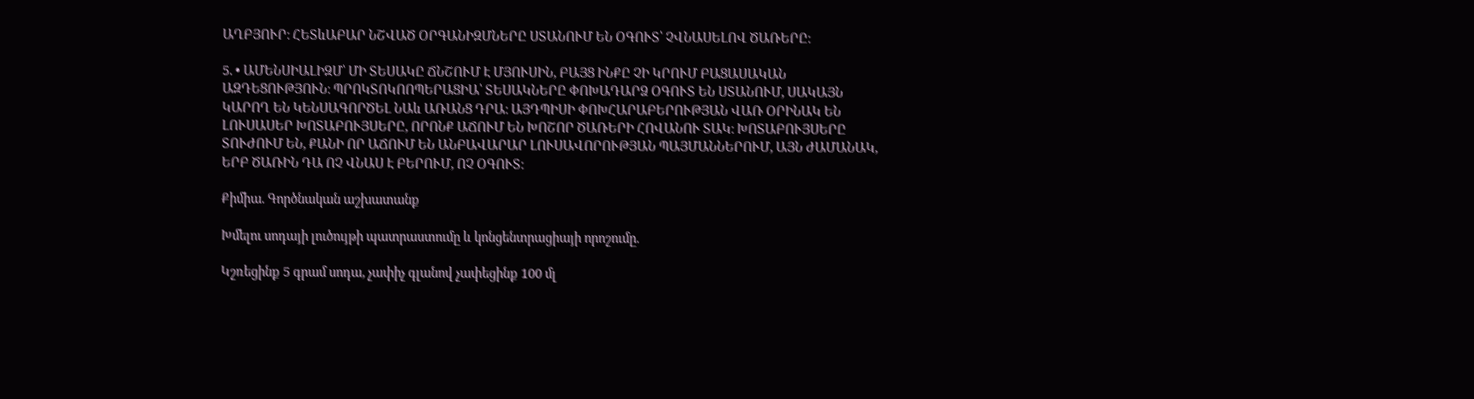ԱՂԲՅՈՒՐ։ ՀԵՏևԱԲԱՐ ՆՇՎԱԾ ՕՐԳԱՆԻԶՄՆԵՐԸ ՍՏԱՆՈՒՄ ԵՆ ՕԳՈՒՏ՝ ՉՎՆԱՍԵԼՈՎ ԾԱՌԵՐԸ։

5. • ԱՄԵՆՍԻԱԼԻԶՄ՝ ՄԻ ՏԵՍԱԿԸ ՃՆՇՈՒՄ Է ՄՅՈՒՍԻՆ, ԲԱՅՑ ԻՆՔԸ ՉԻ ԿՐՈՒՄ ԲԱՑԱՍԱԿԱՆ ԱԶԴԵՑՈՒԹՅՈՒՆ։ ՊՐՈԿՏՈԿՈՈՊԵՐԱՑԻԱ՝ ՏԵՍԱԿՆԵՐԸ ՓՈԽԱԴԱՐՁ ՕԳՈՒՏ ԵՆ ՍՏԱՆՈՒՄ, ՍԱԿԱՅՆ ԿԱՐՈՂ ԵՆ ԿԵՆՍԱԳՈՐԾԵԼ ՆԱև ԱՌԱՆՑ ԴՐԱ։ ԱՅԴՊԻՍԻ ՓՈԽՀԱՐԱԲԵՐՈՒԹՅԱՆ ՎԱՌ ՕՐԻՆԱԿ ԵՆ ԼՈՒՍԱՍԵՐ ԽՈՏԱԲՈՒՅՍԵՐԸ, ՈՐՈՆՔ ԱՃՈՒՄ ԵՆ ԽՈՇՈՐ ԾԱՌԵՐԻ ՀՈՎԱՆՈՒ ՏԱԿ։ ԽՈՏԱԲՈՒՅՍԵՐԸ ՏՈՒԺՈՒՄ ԵՆ, ՔԱՆԻ ՈՐ ԱՃՈՒՄ ԵՆ ԱՆԲԱՎԱՐԱՐ ԼՈՒՍԱՎՈՐՈՒԹՅԱՆ ՊԱՅՄԱՆՆԵՐՈՒՄ, ԱՅՆ ԺԱՄԱՆԱԿ, ԵՐԲ ԾԱՌԻՆ ԴԱ ՈՉ ՎՆԱՍ Է ԲԵՐՈՒՄ, ՈՉ ՕԳՈՒՏ։

Քիմիա. Գործնական աշխատանք

Խմելու սոդայի լուծույթի պատրաստումը և կոնցենտրացիայի որոշումը.

Կշռեցինք 5 գրամ սոդա, չափիչ գլանով չափեցինք 100 մլ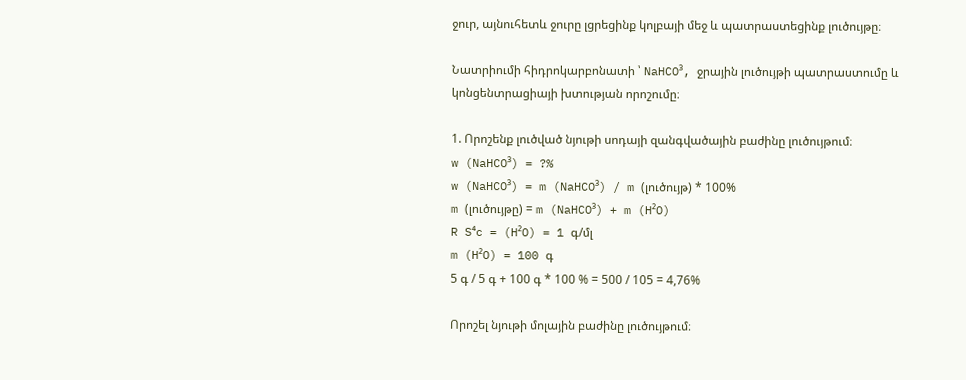ջուր, այնուհետև ջուրը լցրեցինք կոլբայի մեջ և պատրաստեցինք լուծույթը։

Նատրիումի հիդրոկարբոնատի ՝ NaHCO³, ջրային լուծույթի պատրաստումը և կոնցենտրացիայի խտության որոշումը։

1. Որոշենք լուծված նյութի սոդայի զանգվածային բաժինը լուծույթում։
w (NaHCO³) = ?%
w (NaHCO³) = m (NaHCO³) / m (լուծույթ) * 100%
m (լուծույթը) = m (NaHCO³) + m (H²O)
R S⁴c = (H²O) = 1 գ/մլ
m (H²O) = 100 գ
5 գ / 5 գ + 100 գ * 100 % = 500 / 105 = 4,76%

Որոշել նյութի մոլային բաժինը լուծույթում։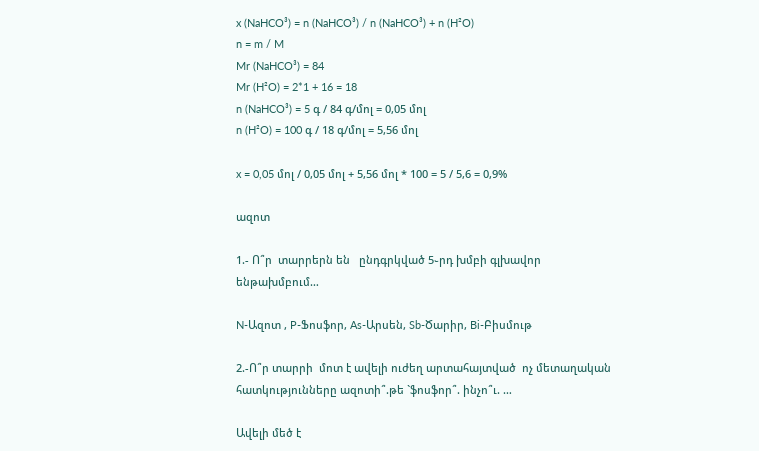x (NaHCO³) = n (NaHCO³) / n (NaHCO³) + n (H²O)
n = m / M
Mr (NaHCO³) = 84
Mr (H²O) = 2*1 + 16 = 18
n (NaHCO³) = 5 գ / 84 գ/մոլ = 0,05 մոլ
n (H²O) = 100 գ / 18 գ/մոլ = 5,56 մոլ

x = 0,05 մոլ / 0,05 մոլ + 5,56 մոլ * 100 = 5 / 5,6 = 0,9%

ազոտ

1.- Ո՞ր  տարրերն են   ընդգրկված 5֊րդ խմբի գլխավոր ենթախմբում…

N-Ազոտ , P-Ֆոսֆոր, As-Արսեն, Sb-Ծարիր, Bi-Բիսմութ

2.-Ո՞ր տարրի  մոտ է ավելի ուժեղ արտահայտված  ոչ մետաղական հատկությունները ազոտի՞.թե `ֆոսֆոր՞. ինչո՞ւ. …

Ավելի մեծ է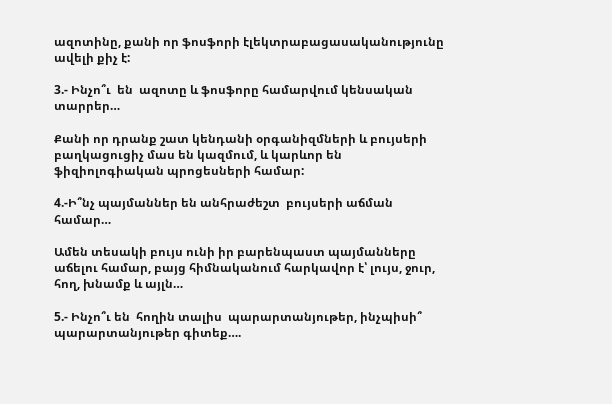ազոտինը, քանի որ ֆոսֆորի էլեկտրաբացասականությունը ավելի քիչ է:

3.- Ինչո՞ւ  են  ազոտը և ֆոսֆորը համարվում կենսական  տարրեր…

Քանի որ դրանք շատ կենդանի օրգանիզմների և բույսերի բաղկացուցիչ մաս են կազմում, և կարևոր են ֆիզիոլոգիական պրոցեսների համար:

4.-Ի՞նչ պայմաններ են անհրաժեշտ  բույսերի աճման  համար…

Ամեն տեսակի բույս ունի իր բարենպաստ պայմանները աճելու համար, բայց հիմնականում հարկավոր է՝ լույս, ջուր, հող, խնամք և այլն…

5.- Ինչո՞ւ են  հողին տալիս  պարարտանյութեր, ինչպիսի՞ պարարտանյութեր գիտեք….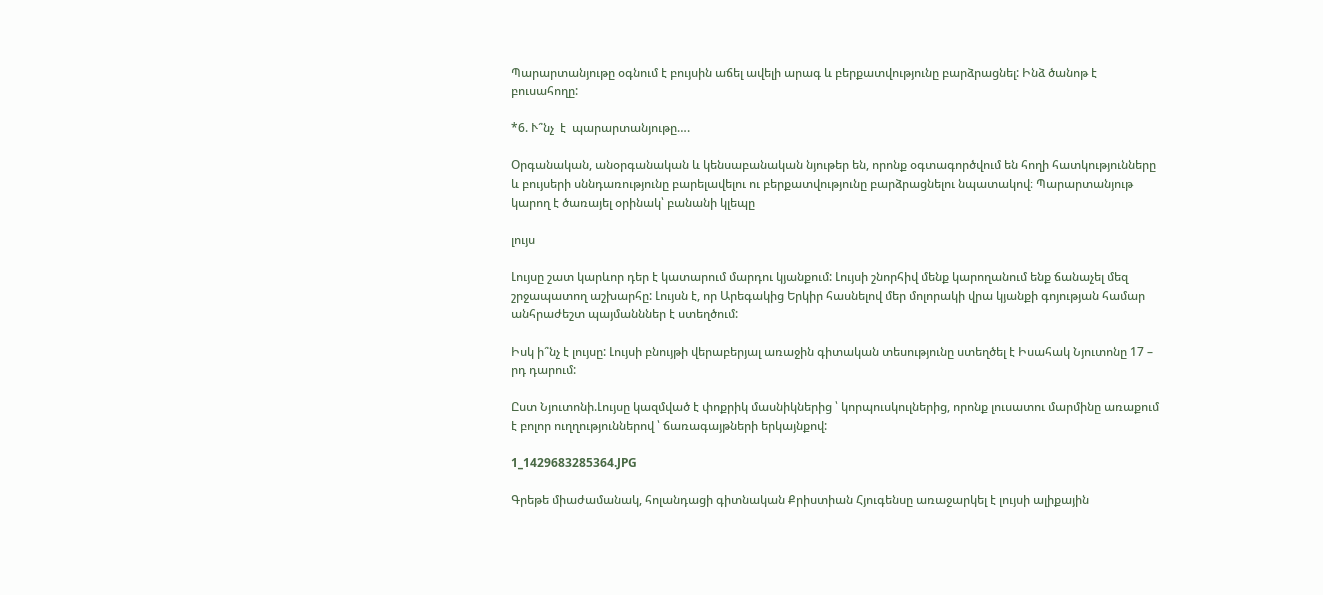Պարարտանյութը օգնում է բույսին աճել ավելի արագ և բերքատվությունը բարձրացնել: Ինձ ծանոթ է բուսահողը:

*6. Ւ՞նչ  է  պարարտանյութը….

Օրգանական, անօրգանական և կենսաբանական նյութեր են, որոնք օգտագործվում են հողի հատկությունները և բույսերի սննդառությունը բարելավելու ու բերքատվությունը բարձրացնելու նպատակով։ Պարարտանյութ կարող է ծառայել օրինակ՝ բանանի կլեպը

լույս

Լույսը շատ կարևոր դեր է կատարում մարդու կյանքում: Լույսի շնորհիվ մենք կարողանում ենք ճանաչել մեզ շրջապատող աշխարհը: Լույսն է, որ Արեգակից Երկիր հասնելով մեր մոլորակի վրա կյանքի գոյության համար անհրաժեշտ պայմանններ է ստեղծում:

Իսկ ի՞նչ է լույսը: Լույսի բնույթի վերաբերյալ առաջին գիտական տեսությունը ստեղծել է Իսահակ Նյուտոնը 17 – րդ դարում:

Ըստ Նյուտոնի.Լույսը կազմված է փոքրիկ մասնիկներից ՝ կորպուսկուլներից, որոնք լուսատու մարմինը առաքում է բոլոր ուղղություններով ՝ ճառագայթների երկայնքով:

1_1429683285364.JPG

Գրեթե միաժամանակ, հոլանդացի գիտնական Քրիստիան Հյուգենսը առաջարկել է լույսի ալիքային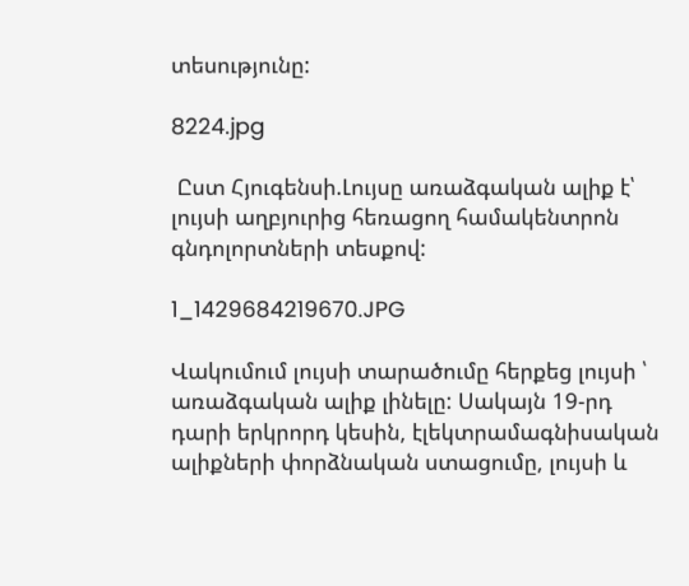տեսությունը:

8224.jpg

 Ըստ Հյուգենսի.Լույսը առաձգական ալիք է՝ լույսի աղբյուրից հեռացող համակենտրոն գնդոլորտների տեսքով:

1_1429684219670.JPG

Վակումում լույսի տարածումը հերքեց լույսի ՝ առաձգական ալիք լինելը: Սակայն 19-րդ դարի երկրորդ կեսին, էլեկտրամագնիսական ալիքների փորձնական ստացումը, լույսի և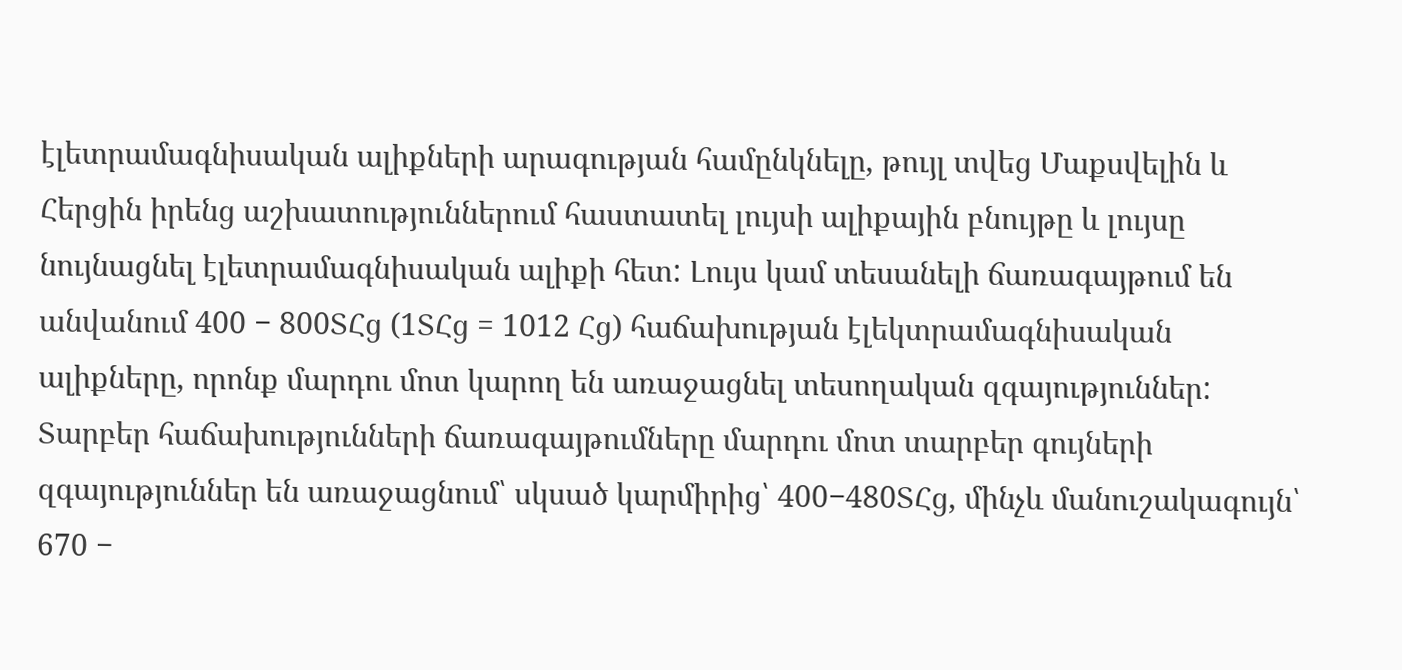էլետրամագնիսական ալիքների արագության համընկնելը, թույլ տվեց Մաքսվելին և Հերցին իրենց աշխատություններում հաստատել լույսի ալիքային բնույթը և լույսը նույնացնել էլետրամագնիսական ալիքի հետ: Լույս կամ տեսանելի ճառագայթում են անվանում 400 − 800ՏՀց (1ՏՀց = 1012 Հց) հաճախության էլեկտրամագնիսական ալիքները, որոնք մարդու մոտ կարող են առաջացնել տեսողական զգայություններ: Տարբեր հաճախությունների ճառագայթումները մարդու մոտ տարբեր գույների զգայություններ են առաջացնում՝ սկսած կարմիրից՝ 400−480ՏՀց, մինչև մանուշակագույն՝ 670 −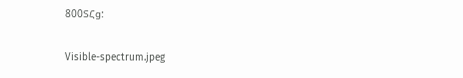800ՏՀց:

Visible-spectrum.jpeg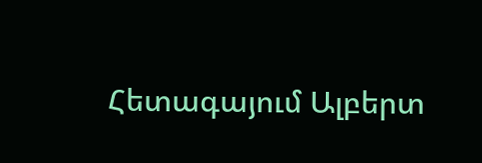Հետագայում Ալբերտ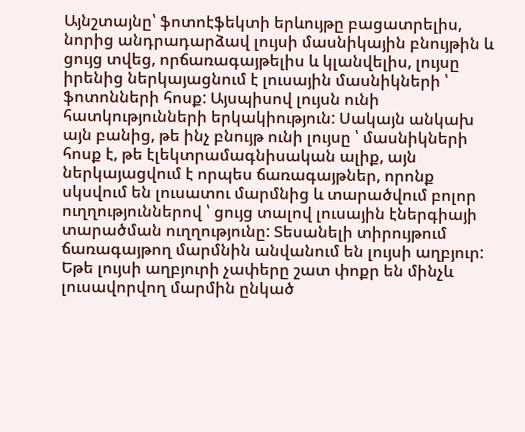Այնշտայնը՝ ֆոտոէֆեկտի երևույթը բացատրելիս, նորից անդրադարձավ լույսի մասնիկային բնույթին և ցույց տվեց, որճառագայթելիս և կլանվելիս, լույսը իրենից ներկայացնում է լուսային մասնիկների ՝ ֆոտոնների հոսք: Այսպիսով լույսն ունի հատկությունների երկակիություն: Սակայն անկախ այն բանից, թե ինչ բնույթ ունի լույսը ՝ մասնիկների հոսք է, թե էլեկտրամագնիսական ալիք, այն ներկայացվում է որպես ճառագայթներ, որոնք սկսվում են լուսատու մարմնից և տարածվում բոլոր ուղղություններով ՝ ցույց տալով լուսային էներգիայի տարածման ուղղությունը: Տեսանելի տիրույթում ճառագայթող մարմնին անվանում են լույսի աղբյուր: Եթե լույսի աղբյուրի չափերը շատ փոքր են մինչև լուսավորվող մարմին ընկած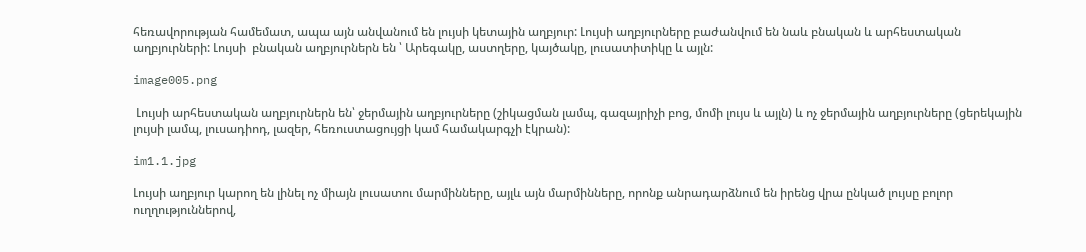հեռավորության համեմատ, ապա այն անվանում են լույսի կետային աղբյուր: Լույսի աղբյուրները բաժանվում են նաև բնական և արհեստական աղբյուրների: Լույսի  բնական աղբյուրներն են ՝ Արեգակը, աստղերը, կայծակը, լուսատիտիկը և այլն:

image005.png

 Լույսի արհեստական աղբյուրներն են՝ ջերմային աղբյուրները (շիկացման լամպ, գազայրիչի բոց, մոմի լույս և այլն) և ոչ ջերմային աղբյուրները (ցերեկային լույսի լամպ, լուսադիոդ, լազեր, հեռուստացույցի կամ համակարգչի էկրան):

im1.1.jpg

Լույսի աղբյուր կարող են լինել ոչ միայն լուսատու մարմինները, այլև այն մարմինները, որոնք անրադարձնում են իրենց վրա ընկած լույսը բոլոր ուղղություններով,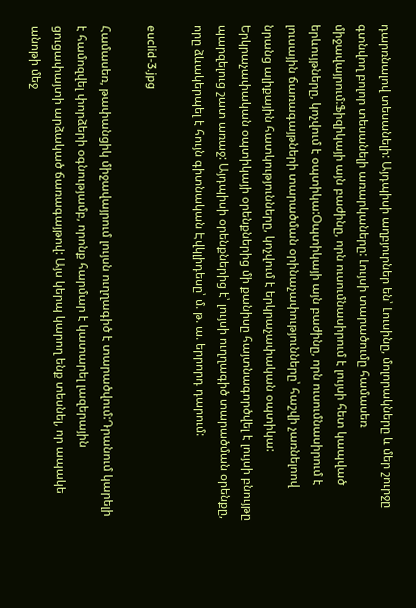դարռնալով տեսանելի: Այդպիսի աղբյուրներ են՝ Լուսինը, մոլորակները և մեր շուրջը գտնվող բոլոր տեսանելի առարկաները: Լույսի տարածումը համասեռ միջավայրում:Ֆիզիկայի այն բաժինը, որն ուսումնասիրում է լույսի հետ կապված երևույթները, կոչվում է օպտիկա:Օպտիկայի այն բաժինը, որն ուսումնասիրում է լուսային ճառագայթների տարածման օրինաչափությունները՝ հաշվի չառնելոով նրանց ալիքային հատկությունները, կոչվում է երկրաչափական օպտիկա: Երկրաչափական օպտիկայի օրենքներից մի քանիսը հայտնագործվել է լույսի բնույթը պարզելուց շատ առաջ: Այդպիսի օրենքներից է՝ լույսի ուղղագիծ տարածման օրենքը, որը ձևակերպել է հույն գիտնական Էվկլիդեսը՝ մ. թ. ա. երրորդ դարում:

euclid-3.jpg

Համասեռ, թափանցիկ միջավայրում լույսն ուղղագիծ է տարածվում:Դրանում կարելի է համոզվել փորձերի օգնությամբ, որոնք հարմար է կատարել լազերային ցուցափայտի արձակած ճառագայթով: Այս կերպ կարող ենք տեսնել, որ ապակե անոթի մեջ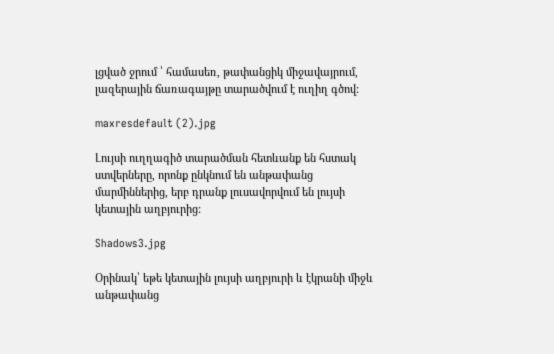լցված ջրում ՝ համասեռ, թափանցիկ միջավայրում, լազերային ճառագայթը տարածվում է ուղիղ գծով:

maxresdefault (2).jpg

Լույսի ուղղագիծ տարածման հետևանք են հստակ ստվերները, որոնք ընկնում են անթափանց մարմիններից, երբ դրանք լուսավորվում են լույսի կետային աղբյուրից:

Shadows3.jpg

Օրինակ՝ եթե կետային լույսի աղբյուրի և էկրանի միջև անթափանց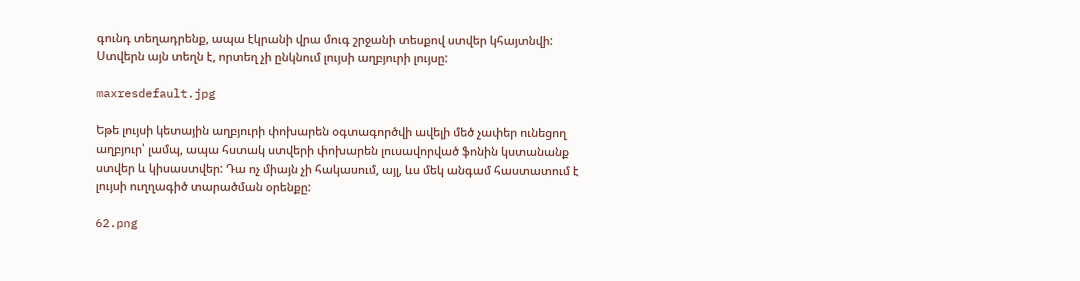գունդ տեղադրենք, ապա էկրանի վրա մուգ շրջանի տեսքով ստվեր կհայտնվի: Ստվերն այն տեղն է, որտեղ չի ընկնում լույսի աղբյուրի լույսը:

maxresdefault.jpg

Եթե լույսի կետային աղբյուրի փոխարեն օգտագործվի ավելի մեծ չափեր ունեցող աղբյուր՝ լամպ, ապա հստակ ստվերի փոխարեն լուսավորված ֆոնին կստանանք ստվեր և կիսաստվեր: Դա ոչ միայն չի հակասում, այլ, ևս մեկ անգամ հաստատում է լույսի ուղղագիծ տարածման օրենքը:

62.png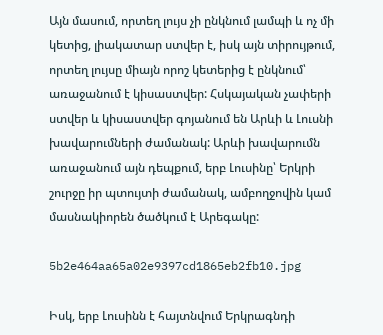Այն մասում, որտեղ լույս չի ընկնում լամպի և ոչ մի կետից, լիակատար ստվեր է, իսկ այն տիրույթում, որտեղ լույսը միայն որոշ կետերից է ընկնում՝ առաջանում է կիսաստվեր: Հսկայական չափերի ստվեր և կիսաստվեր գոյանում են Արևի և Լուսնի խավարումների ժամանակ: Արևի խավարումն առաջանում այն դեպքում, երբ Լուսինը՝ Երկրի շուրջը իր պտույտի ժամանակ, ամբողջովին կամ մասնակիորեն ծածկում է Արեգակը:

5b2e464aa65a02e9397cd1865eb2fb10.jpg

Իսկ, երբ Լուսինն է հայտնվում Երկրագնդի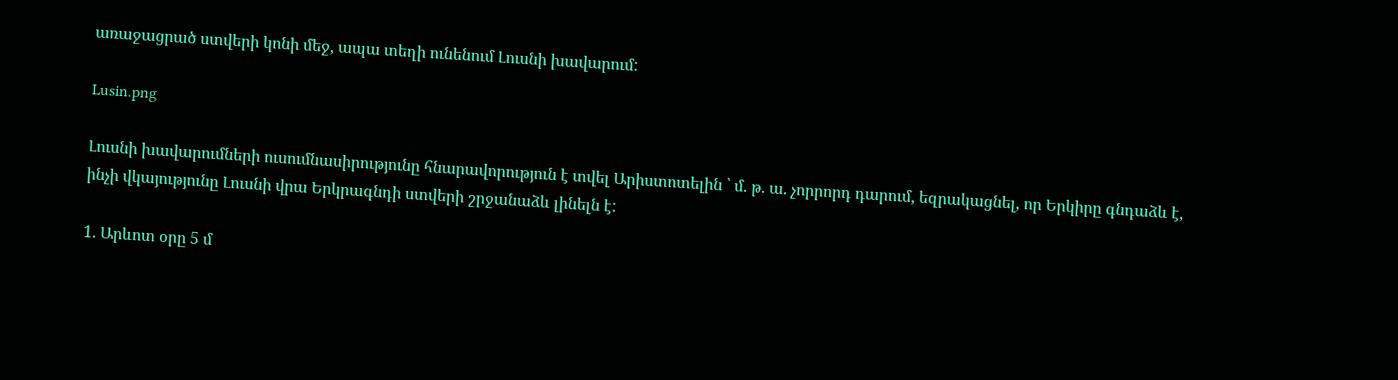առաջացրած ստվերի կոնի մեջ, ապա տեղի ունենում Լուսնի խավարում:

Lusin.png

Լուսնի խավարումների ուսումնասիրությունը հնարավորություն է տվել Արիստոտելին ՝ մ. թ. ա. չորրորդ դարում, եզրակացնել, որ Երկիրը գնդաձև է, ինչի վկայությունը Լուսնի վրա Երկրագնդի ստվերի շրջանաձև լինելն է:

1. Արևոտ օրը 5 մ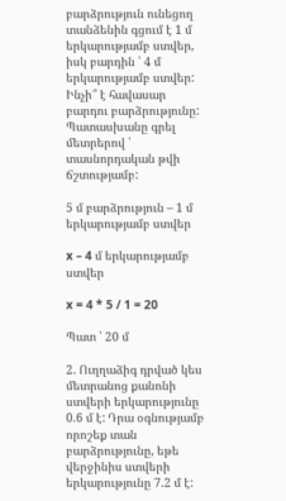բարձրություն ունեցող տանձենին գցում է 1 մ երկարությամբ ստվեր, իսկ բարդին ՝ 4 մ երկարությամբ ստվեր: Ինչի՞ է հավասար բարդու բարձրությունը: Պատասխանը գրել մետրերով ՝ տասնորդական թվի ճշտությամբ:

5 մ բարձրություն – 1 մ երկարությամբ ստվեր

x – 4 մ երկարությամբ ստվեր

x = 4 * 5 / 1 = 20

Պատ ՝ 20 մ

2. Ուղղաձիգ դրված կես մետրանոց քանոնի ստվերի երկարությունը 0.6 մ է: Դրա օգնությամբ որոշեք տան բարձրությունը, եթե վերջինիս ստվերի երկարությունը 7.2 մ է: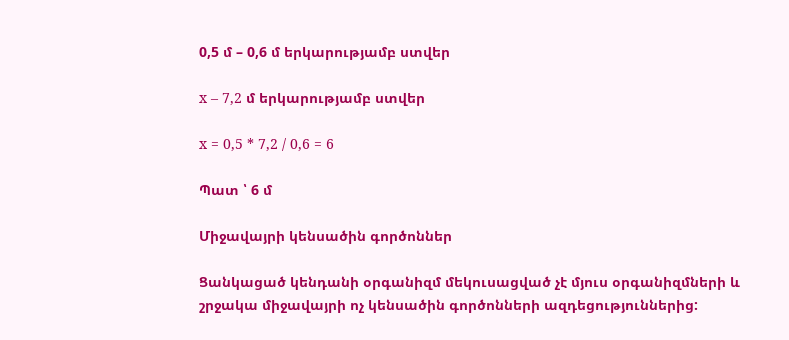0,5 մ – 0,6 մ երկարությամբ ստվեր

x – 7,2 մ երկարությամբ ստվեր

x = 0,5 * 7,2 / 0,6 = 6

Պատ ՝ 6 մ

Միջավայրի կենսածին գործոններ

Ցանկացած կենդանի օրգանիզմ մեկուսացված չէ մյուս օրգանիզմների և շրջակա միջավայրի ոչ կենսածին գործոնների ազդեցություններից: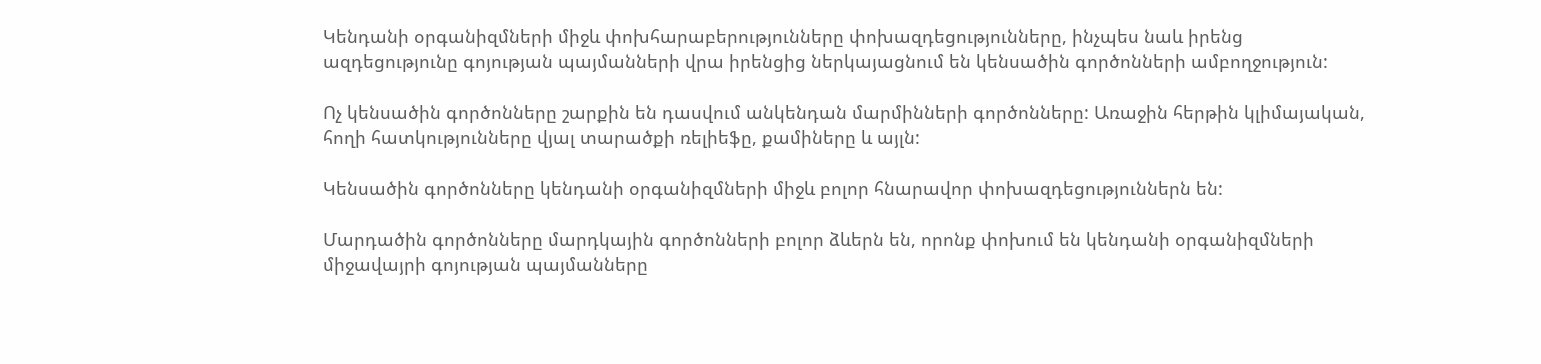Կենդանի օրգանիզմների միջև փոխհարաբերությունները փոխազդեցությունները, ինչպես նաև իրենց ազդեցությունը գոյության պայմանների վրա իրենցից ներկայացնում են կենսածին գործոնների ամբողջություն:

Ոչ կենսածին գործոնները շարքին են դասվում անկենդան մարմինների գործոնները: Առաջին հերթին կլիմայական, հողի հատկությունները վյալ տարածքի ռելիեֆը, քամիները և այլն:

Կենսածին գործոնները կենդանի օրգանիզմների միջև բոլոր հնարավոր փոխազդեցություններն են:

Մարդածին գործոնները մարդկային գործոնների բոլոր ձևերն են, որոնք փոխում են կենդանի օրգանիզմների միջավայրի գոյության պայմանները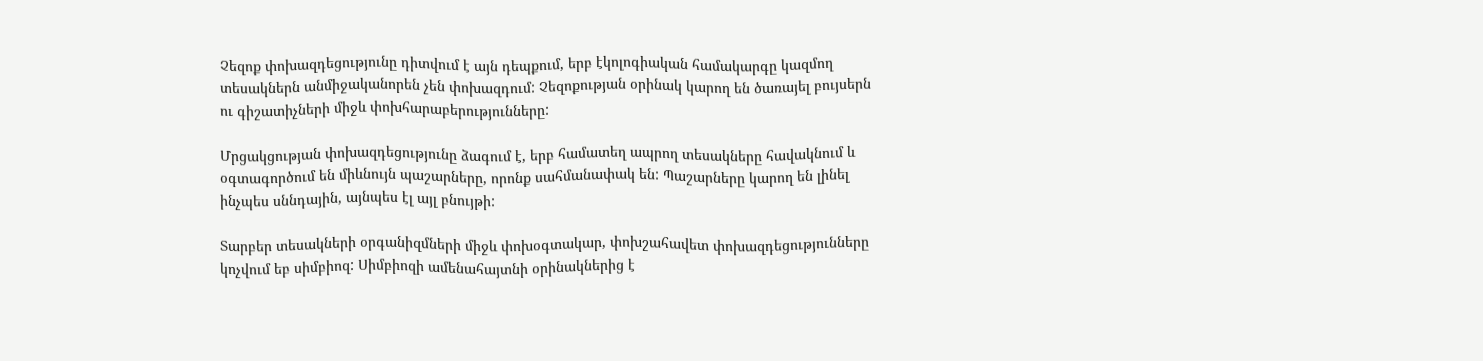Չեզոք փոխազդեցությունը դիտվում է այն դեպքում, երբ էկոլոգիական համակարգը կազմող տեսակներն անմիջականորեն չեն փոխազդում: Չեզոքության օրինակ կարող են ծառայել բույսերն ու գիշատիչների միջև փոխհարաբերությունները:

Մրցակցության փոխազդեցությունը ձագում է, երբ համատեղ ապրող տեսակները հավակնում և օգտագործում են միևնույն պաշարները, որոնք սահմանափակ են: Պաշարները կարող են լինել ինչպես սննդային, այնպես էլ այլ բնույթի:

Տարբեր տեսակների օրգանիզմների միջև փոխօգտակար, փոխշահավետ փոխազդեցությունները կոչվում եբ սիմբիոզ: Սիմբիոզի ամենահայտնի օրինակներից է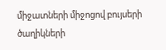միջատների միջոցով բույսերի ծաղիկների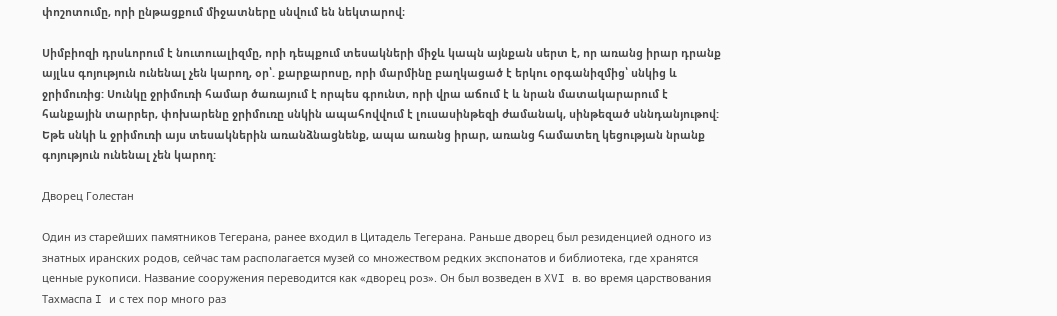փոշոտումը, որի ընթացքում միջատները սնվում են նեկտարով։

Սիմբիոզի դրսևորում է նուտուալիզմը, որի դեպքում տեսակների միջև կապն այնքան սերտ է, որ առանց իրար դրանք այլևս գոյություն ունենալ չեն կարող, օր՝. քարքարոսը, որի մարմինը բաղկացած է երկու օրգանիզմից՝ սնկից և ջրիմուռից: Սունկը ջրիմուռի համար ծառայում է որպես գրունտ, որի վրա աճում է և նրան մատակարարում է հանքային տարրեր, փոխարենը ջրիմուռը սնկին ապահովվում է լուսասինթեզի ժամանակ, սինթեզած սննդանյութով: Եթե սնկի և ջրիմուռի այս տեսակներին առանձնացնենք, ապա առանց իրար, առանց համատեղ կեցության նրանք գոյություն ունենալ չեն կարող:

Дворец Голестан

Один из старейших памятников Тегерана, ранее входил в Цитадель Тегерана. Раньше дворец был резиденцией одного из знатных иранских родов, сейчас там располагается музей со множеством редких экспонатов и библиотека, где хранятся ценные рукописи. Название сооружения переводится как «дворец роз». Он был возведен в XVI в. во время царствования Тахмаспа I и с тех пор много раз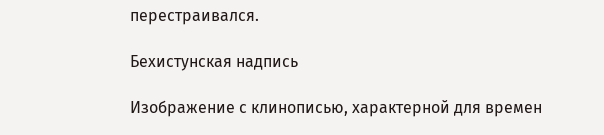перестраивался.

Бехистунская надпись

Изображение с клинописью, характерной для времен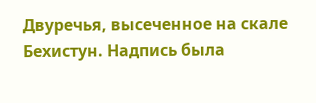Двуречья, высеченное на скале Бехистун. Надпись была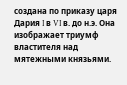создана по приказу царя Дария I в VI в. до н.э. Она изображает триумф властителя над мятежными князьями.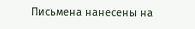Письмена нанесены на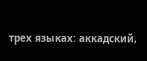трех языках: аккадский,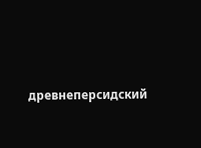древнеперсидский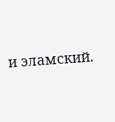и эламский.